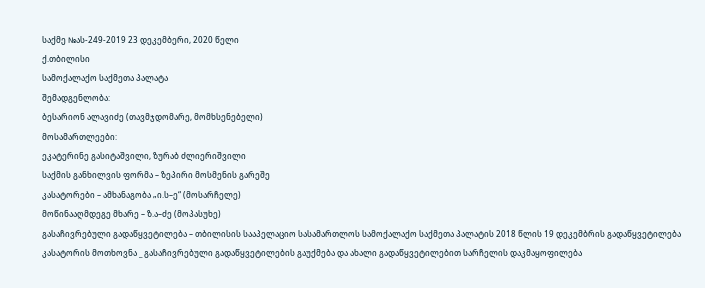საქმე №ას-249-2019 23 დეკემბერი, 2020 წელი
ქ.თბილისი
სამოქალაქო საქმეთა პალატა
შემადგენლობა:
ბესარიონ ალავიძე (თავმჯდომარე, მომხსენებელი)
მოსამართლეები:
ეკატერინე გასიტაშვილი, ზურაბ ძლიერიშვილი
საქმის განხილვის ფორმა – ზეპირი მოსმენის გარეშე
კასატორები – ამხანაგობა „ი.ს–ე“ (მოსარჩელე)
მოწინააღმდეგე მხარე – ზ.ა–ძე (მოპასუხე)
გასაჩივრებული გადაწყვეტილება – თბილისის სააპელაციო სასამართლოს სამოქალაქო საქმეთა პალატის 2018 წლის 19 დეკემბრის გადაწყვეტილება
კასატორის მოთხოვნა _ გასაჩივრებული გადაწყვეტილების გაუქმება და ახალი გადაწყვეტილებით სარჩელის დაკმაყოფილება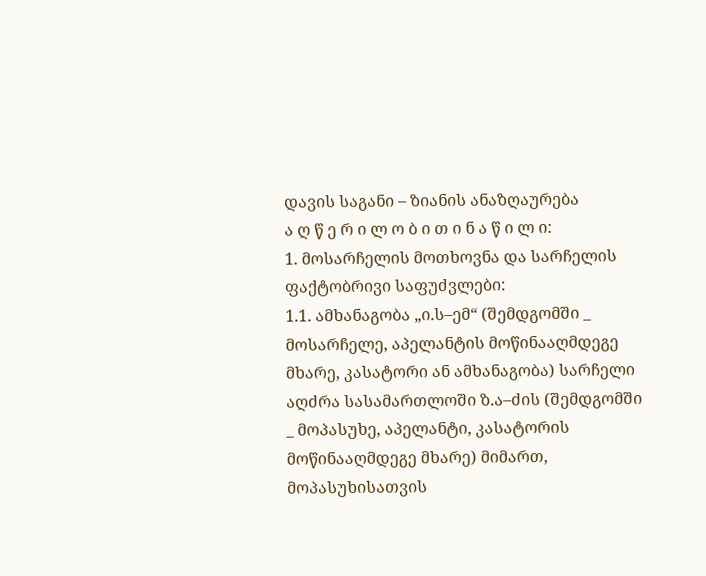დავის საგანი – ზიანის ანაზღაურება
ა ღ წ ე რ ი ლ ო ბ ი თ ი ნ ა წ ი ლ ი:
1. მოსარჩელის მოთხოვნა და სარჩელის ფაქტობრივი საფუძვლები:
1.1. ამხანაგობა „ი.ს–ემ“ (შემდგომში _ მოსარჩელე, აპელანტის მოწინააღმდეგე მხარე, კასატორი ან ამხანაგობა) სარჩელი აღძრა სასამართლოში ზ.ა–ძის (შემდგომში _ მოპასუხე, აპელანტი, კასატორის მოწინააღმდეგე მხარე) მიმართ, მოპასუხისათვის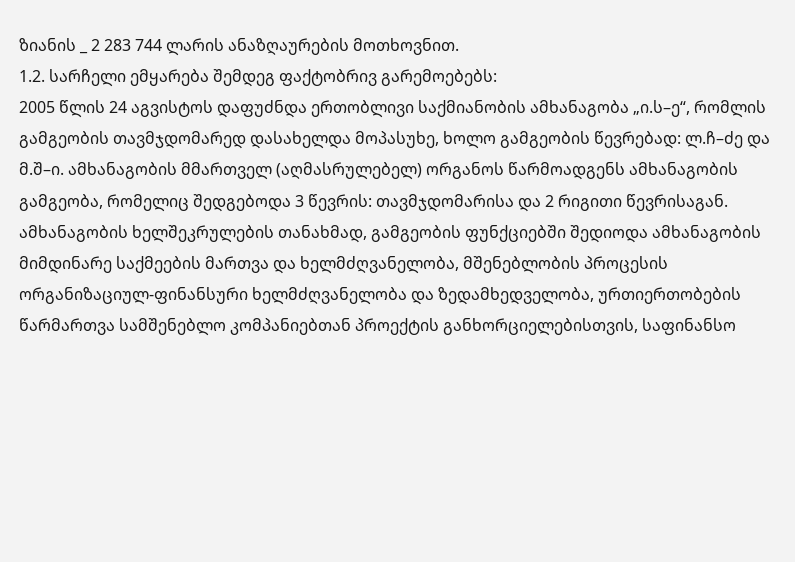ზიანის _ 2 283 744 ლარის ანაზღაურების მოთხოვნით.
1.2. სარჩელი ემყარება შემდეგ ფაქტობრივ გარემოებებს:
2005 წლის 24 აგვისტოს დაფუძნდა ერთობლივი საქმიანობის ამხანაგობა „ი.ს–ე“, რომლის გამგეობის თავმჯდომარედ დასახელდა მოპასუხე, ხოლო გამგეობის წევრებად: ლ.ჩ–ძე და მ.შ–ი. ამხანაგობის მმართველ (აღმასრულებელ) ორგანოს წარმოადგენს ამხანაგობის გამგეობა, რომელიც შედგებოდა 3 წევრის: თავმჯდომარისა და 2 რიგითი წევრისაგან. ამხანაგობის ხელშეკრულების თანახმად, გამგეობის ფუნქციებში შედიოდა ამხანაგობის მიმდინარე საქმეების მართვა და ხელმძღვანელობა, მშენებლობის პროცესის ორგანიზაციულ-ფინანსური ხელმძღვანელობა და ზედამხედველობა, ურთიერთობების წარმართვა სამშენებლო კომპანიებთან პროექტის განხორციელებისთვის, საფინანსო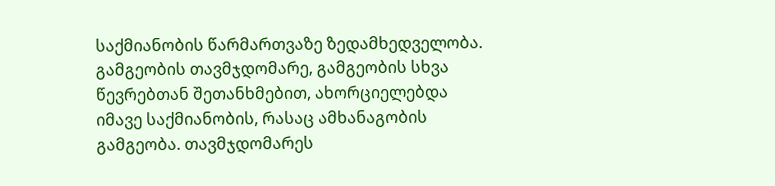საქმიანობის წარმართვაზე ზედამხედველობა. გამგეობის თავმჯდომარე, გამგეობის სხვა წევრებთან შეთანხმებით, ახორციელებდა იმავე საქმიანობის, რასაც ამხანაგობის გამგეობა. თავმჯდომარეს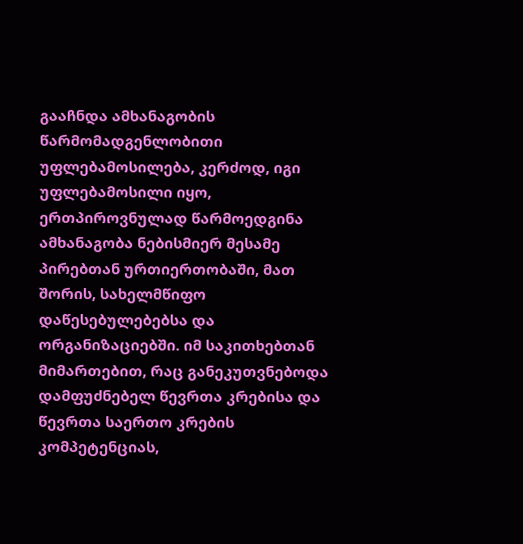გააჩნდა ამხანაგობის წარმომადგენლობითი უფლებამოსილება, კერძოდ, იგი უფლებამოსილი იყო, ერთპიროვნულად წარმოედგინა ამხანაგობა ნებისმიერ მესამე პირებთან ურთიერთობაში, მათ შორის, სახელმწიფო დაწესებულებებსა და ორგანიზაციებში. იმ საკითხებთან მიმართებით, რაც განეკუთვნებოდა დამფუძნებელ წევრთა კრებისა და წევრთა საერთო კრების კომპეტენციას,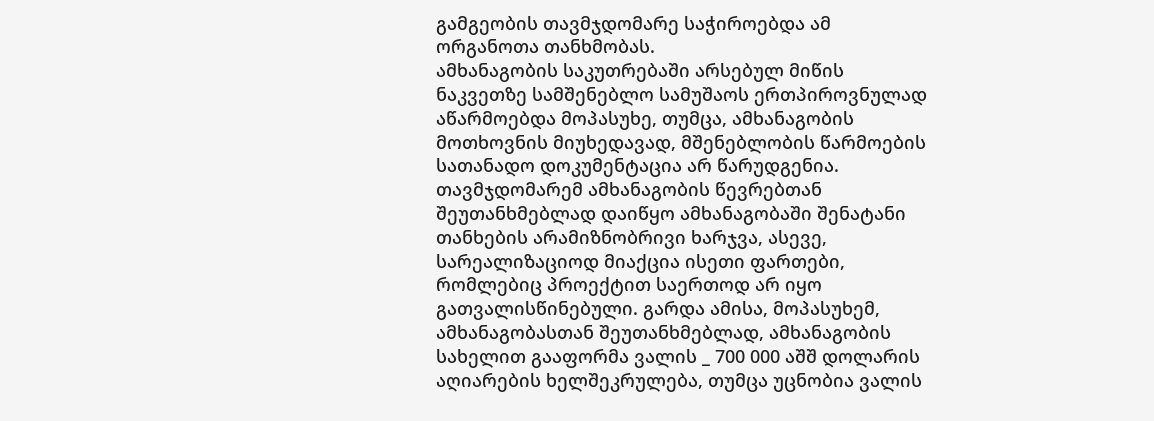გამგეობის თავმჯდომარე საჭიროებდა ამ ორგანოთა თანხმობას.
ამხანაგობის საკუთრებაში არსებულ მიწის ნაკვეთზე სამშენებლო სამუშაოს ერთპიროვნულად აწარმოებდა მოპასუხე, თუმცა, ამხანაგობის მოთხოვნის მიუხედავად, მშენებლობის წარმოების სათანადო დოკუმენტაცია არ წარუდგენია. თავმჯდომარემ ამხანაგობის წევრებთან შეუთანხმებლად დაიწყო ამხანაგობაში შენატანი თანხების არამიზნობრივი ხარჯვა, ასევე, სარეალიზაციოდ მიაქცია ისეთი ფართები, რომლებიც პროექტით საერთოდ არ იყო გათვალისწინებული. გარდა ამისა, მოპასუხემ, ამხანაგობასთან შეუთანხმებლად, ამხანაგობის სახელით გააფორმა ვალის _ 700 000 აშშ დოლარის აღიარების ხელშეკრულება, თუმცა უცნობია ვალის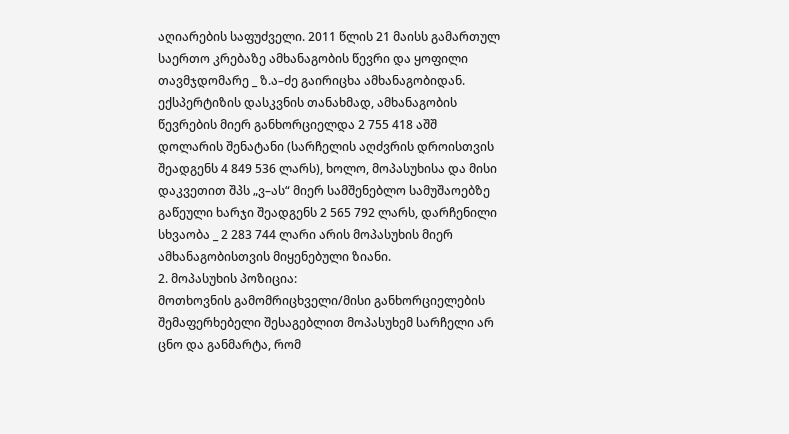აღიარების საფუძველი. 2011 წლის 21 მაისს გამართულ საერთო კრებაზე ამხანაგობის წევრი და ყოფილი თავმჯდომარე _ ზ.ა–ძე გაირიცხა ამხანაგობიდან.
ექსპერტიზის დასკვნის თანახმად, ამხანაგობის წევრების მიერ განხორციელდა 2 755 418 აშშ დოლარის შენატანი (სარჩელის აღძვრის დროისთვის შეადგენს 4 849 536 ლარს), ხოლო, მოპასუხისა და მისი დაკვეთით შპს „ვ–ას“ მიერ სამშენებლო სამუშაოებზე გაწეული ხარჯი შეადგენს 2 565 792 ლარს, დარჩენილი სხვაობა _ 2 283 744 ლარი არის მოპასუხის მიერ ამხანაგობისთვის მიყენებული ზიანი.
2. მოპასუხის პოზიცია:
მოთხოვნის გამომრიცხველი/მისი განხორციელების შემაფერხებელი შესაგებლით მოპასუხემ სარჩელი არ ცნო და განმარტა, რომ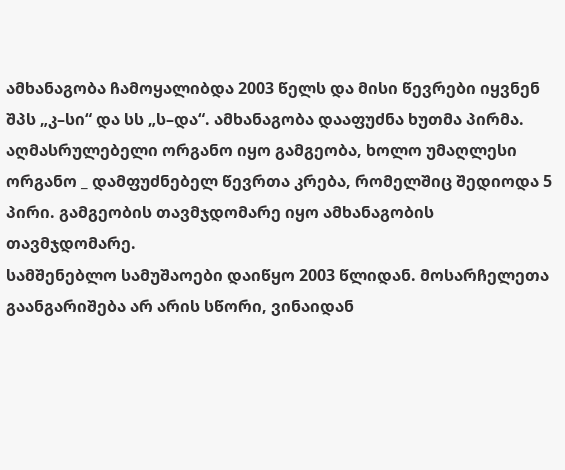ამხანაგობა ჩამოყალიბდა 2003 წელს და მისი წევრები იყვნენ შპს „კ–სი“ და სს „ს–და“. ამხანაგობა დააფუძნა ხუთმა პირმა. აღმასრულებელი ორგანო იყო გამგეობა, ხოლო უმაღლესი ორგანო _ დამფუძნებელ წევრთა კრება, რომელშიც შედიოდა 5 პირი. გამგეობის თავმჯდომარე იყო ამხანაგობის თავმჯდომარე.
სამშენებლო სამუშაოები დაიწყო 2003 წლიდან. მოსარჩელეთა გაანგარიშება არ არის სწორი, ვინაიდან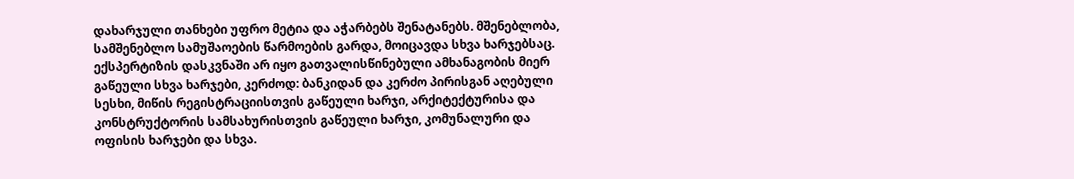დახარჯული თანხები უფრო მეტია და აჭარბებს შენატანებს. მშენებლობა, სამშენებლო სამუშაოების წარმოების გარდა, მოიცავდა სხვა ხარჯებსაც. ექსპერტიზის დასკვნაში არ იყო გათვალისწინებული ამხანაგობის მიერ გაწეული სხვა ხარჯები, კერძოდ: ბანკიდან და კერძო პირისგან აღებული სესხი, მიწის რეგისტრაციისთვის გაწეული ხარჯი, არქიტექტურისა და კონსტრუქტორის სამსახურისთვის გაწეული ხარჯი, კომუნალური და ოფისის ხარჯები და სხვა.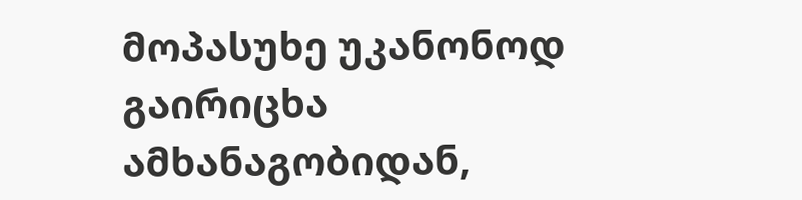მოპასუხე უკანონოდ გაირიცხა ამხანაგობიდან,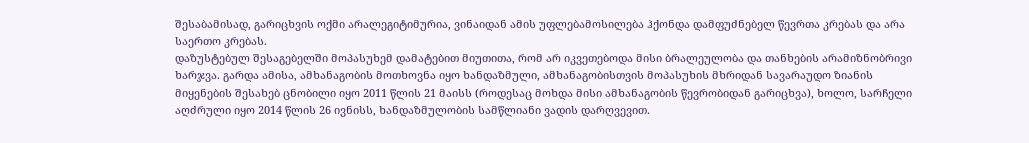შესაბამისად, გარიცხვის ოქმი არალეგიტიმურია, ვინაიდან ამის უფლებამოსილება ჰქონდა დამფუძნებელ წევრთა კრებას და არა საერთო კრებას.
დაზუსტებულ შესაგებელში მოპასუხემ დამატებით მიუთითა, რომ არ იკვეთებოდა მისი ბრალეულობა და თანხების არამიზნობრივი ხარჯვა. გარდა ამისა, ამხანაგობის მოთხოვნა იყო ხანდაზმული, ამხანაგობისთვის მოპასუხის მხრიდან სავარაუდო ზიანის მიყენების შესახებ ცნობილი იყო 2011 წლის 21 მაისს (როდესაც მოხდა მისი ამხანაგობის წევრობიდან გარიცხვა), ხოლო, სარჩელი აღძრული იყო 2014 წლის 26 ივნისს, ხანდაზმულობის სამწლიანი ვადის დარღვევით.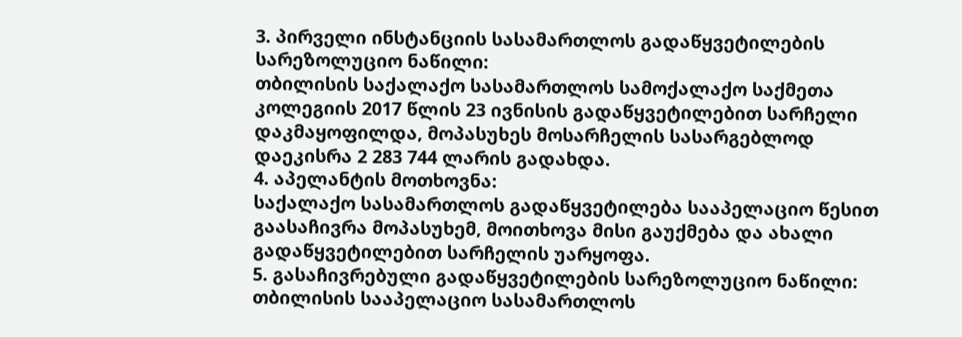3. პირველი ინსტანციის სასამართლოს გადაწყვეტილების სარეზოლუციო ნაწილი:
თბილისის საქალაქო სასამართლოს სამოქალაქო საქმეთა კოლეგიის 2017 წლის 23 ივნისის გადაწყვეტილებით სარჩელი დაკმაყოფილდა, მოპასუხეს მოსარჩელის სასარგებლოდ დაეკისრა 2 283 744 ლარის გადახდა.
4. აპელანტის მოთხოვნა:
საქალაქო სასამართლოს გადაწყვეტილება სააპელაციო წესით გაასაჩივრა მოპასუხემ, მოითხოვა მისი გაუქმება და ახალი გადაწყვეტილებით სარჩელის უარყოფა.
5. გასაჩივრებული გადაწყვეტილების სარეზოლუციო ნაწილი:
თბილისის სააპელაციო სასამართლოს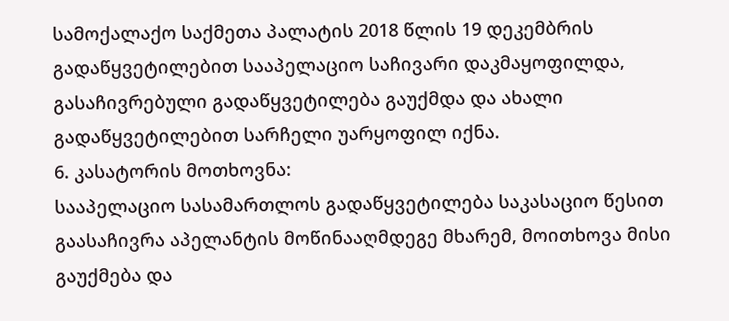სამოქალაქო საქმეთა პალატის 2018 წლის 19 დეკემბრის გადაწყვეტილებით სააპელაციო საჩივარი დაკმაყოფილდა, გასაჩივრებული გადაწყვეტილება გაუქმდა და ახალი გადაწყვეტილებით სარჩელი უარყოფილ იქნა.
6. კასატორის მოთხოვნა:
სააპელაციო სასამართლოს გადაწყვეტილება საკასაციო წესით გაასაჩივრა აპელანტის მოწინააღმდეგე მხარემ, მოითხოვა მისი გაუქმება და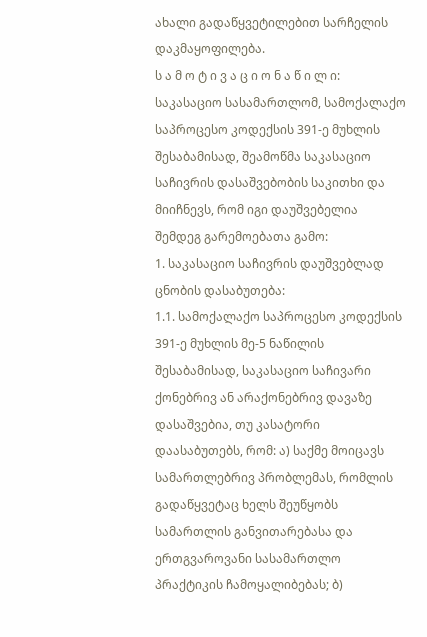ახალი გადაწყვეტილებით სარჩელის დაკმაყოფილება.
ს ა მ ო ტ ი ვ ა ც ი ო ნ ა წ ი ლ ი:
საკასაციო სასამართლომ, სამოქალაქო საპროცესო კოდექსის 391-ე მუხლის შესაბამისად, შეამოწმა საკასაციო საჩივრის დასაშვებობის საკითხი და მიიჩნევს, რომ იგი დაუშვებელია შემდეგ გარემოებათა გამო:
1. საკასაციო საჩივრის დაუშვებლად ცნობის დასაბუთება:
1.1. სამოქალაქო საპროცესო კოდექსის 391-ე მუხლის მე-5 ნაწილის შესაბამისად, საკასაციო საჩივარი ქონებრივ ან არაქონებრივ დავაზე დასაშვებია, თუ კასატორი დაასაბუთებს, რომ: ა) საქმე მოიცავს სამართლებრივ პრობლემას, რომლის გადაწყვეტაც ხელს შეუწყობს სამართლის განვითარებასა და ერთგვაროვანი სასამართლო პრაქტიკის ჩამოყალიბებას; ბ)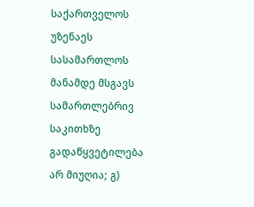საქართველოს უზენაეს სასამართლოს მანამდე მსგავს სამართლებრივ საკითხზე გადაწყვეტილება არ მიუღია; გ)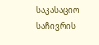საკასაციო საჩივრის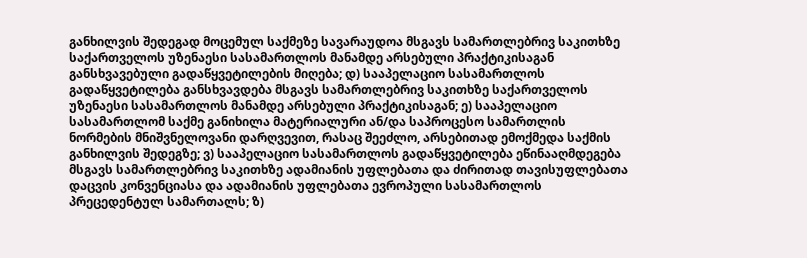განხილვის შედეგად მოცემულ საქმეზე სავარაუდოა მსგავს სამართლებრივ საკითხზე საქართველოს უზენაესი სასამართლოს მანამდე არსებული პრაქტიკისაგან განსხვავებული გადაწყვეტილების მიღება; დ) სააპელაციო სასამართლოს გადაწყვეტილება განსხვავდება მსგავს სამართლებრივ საკითხზე საქართველოს უზენაესი სასამართლოს მანამდე არსებული პრაქტიკისაგან; ე) სააპელაციო სასამართლომ საქმე განიხილა მატერიალური ან/და საპროცესო სამართლის ნორმების მნიშვნელოვანი დარღვევით, რასაც შეეძლო, არსებითად ემოქმედა საქმის განხილვის შედეგზე; ვ) სააპელაციო სასამართლოს გადაწყვეტილება ეწინააღმდეგება მსგავს სამართლებრივ საკითხზე ადამიანის უფლებათა და ძირითად თავისუფლებათა დაცვის კონვენციასა და ადამიანის უფლებათა ევროპული სასამართლოს პრეცედენტულ სამართალს; ზ)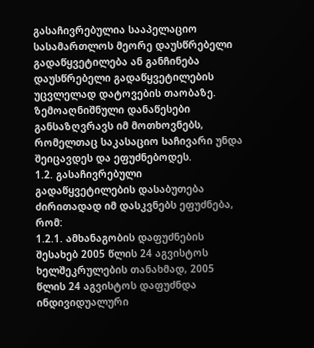გასაჩივრებულია სააპელაციო სასამართლოს მეორე დაუსწრებელი გადაწყვეტილება ან განჩინება დაუსწრებელი გადაწყვეტილების უცვლელად დატოვების თაობაზე. ზემოაღნიშნული დანაწესები განსაზღვრავს იმ მოთხოვნებს, რომელთაც საკასაციო საჩივარი უნდა შეიცავდეს და ეფუძნებოდეს.
1.2. გასაჩივრებული გადაწყვეტილების დასაბუთება ძირითადად იმ დასკვნებს ეფუძნება, რომ:
1.2.1. ამხანაგობის დაფუძნების შესახებ 2005 წლის 24 აგვისტოს ხელშეკრულების თანახმად, 2005 წლის 24 აგვისტოს დაფუძნდა ინდივიდუალური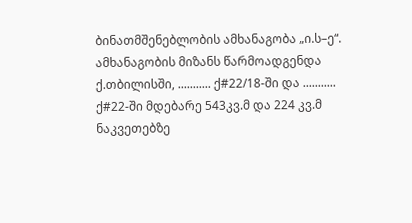ბინათმშენებლობის ამხანაგობა „ი.ს–ე“. ამხანაგობის მიზანს წარმოადგენდა ქ.თბილისში, ........... ქ#22/18-ში და ........... ქ#22-ში მდებარე 543კვ.მ და 224 კვ.მ ნაკვეთებზე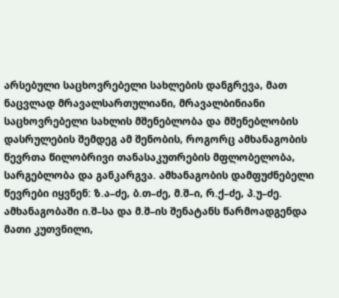არსებული საცხოვრებელი სახლების დანგრევა, მათ ნაცვლად მრავალსართულიანი, მრავალბინიანი საცხოვრებელი სახლის მშენებლობა და მშენებლობის დასრულების შემდეგ ამ შენობის, როგორც ამხანაგობის წევრთა წილობრივი თანასაკუთრების მფლობელობა, სარგებლობა და განკარგვა. ამხანაგობის დამფუძნებელი წევრები იყვნენ: ზ.ა–ძე, ბ.თ–ძე, მ.შ–ი, რ.ქ–ძე, პ.უ–ძე. ამხანაგობაში ი.შ–სა და მ.შ–ის შენატანს წარმოადგენდა მათი კუთვნილი,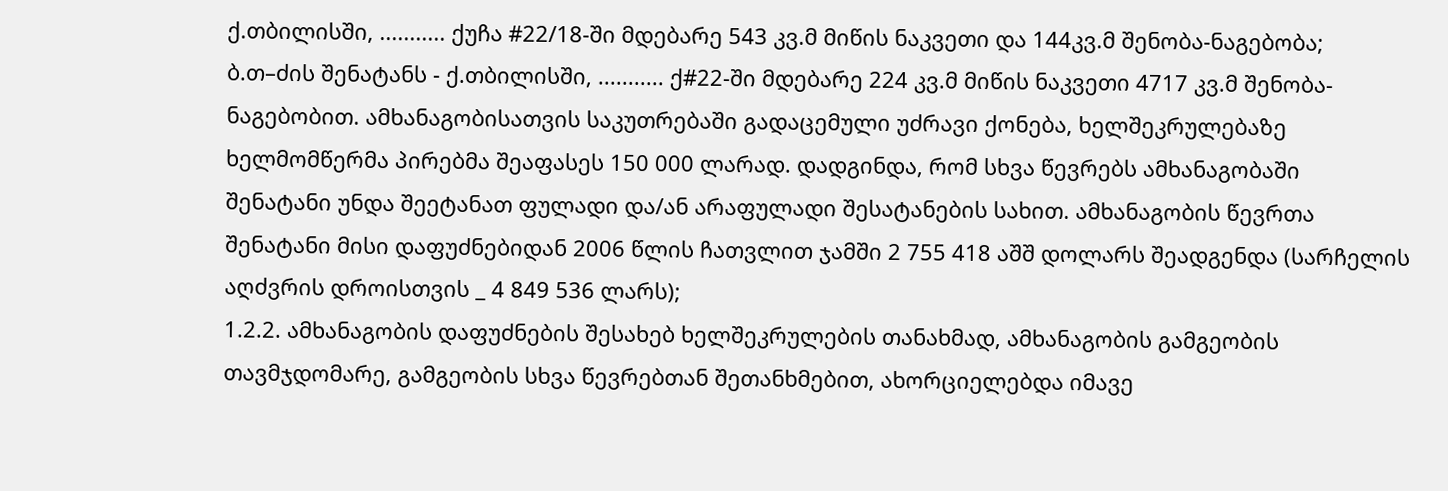ქ.თბილისში, ........... ქუჩა #22/18-ში მდებარე 543 კვ.მ მიწის ნაკვეთი და 144კვ.მ შენობა-ნაგებობა; ბ.თ–ძის შენატანს - ქ.თბილისში, ........... ქ#22-ში მდებარე 224 კვ.მ მიწის ნაკვეთი 4717 კვ.მ შენობა-ნაგებობით. ამხანაგობისათვის საკუთრებაში გადაცემული უძრავი ქონება, ხელშეკრულებაზე ხელმომწერმა პირებმა შეაფასეს 150 000 ლარად. დადგინდა, რომ სხვა წევრებს ამხანაგობაში შენატანი უნდა შეეტანათ ფულადი და/ან არაფულადი შესატანების სახით. ამხანაგობის წევრთა შენატანი მისი დაფუძნებიდან 2006 წლის ჩათვლით ჯამში 2 755 418 აშშ დოლარს შეადგენდა (სარჩელის აღძვრის დროისთვის _ 4 849 536 ლარს);
1.2.2. ამხანაგობის დაფუძნების შესახებ ხელშეკრულების თანახმად, ამხანაგობის გამგეობის თავმჯდომარე, გამგეობის სხვა წევრებთან შეთანხმებით, ახორციელებდა იმავე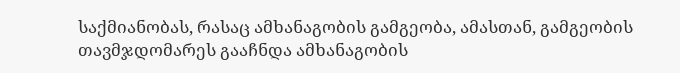საქმიანობას, რასაც ამხანაგობის გამგეობა, ამასთან, გამგეობის თავმჯდომარეს გააჩნდა ამხანაგობის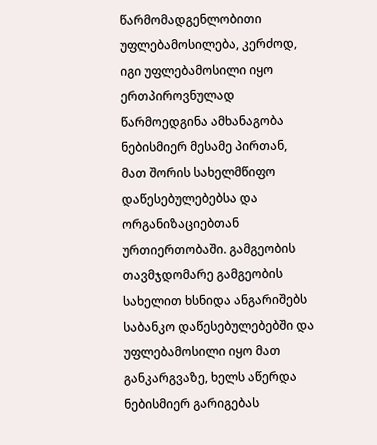წარმომადგენლობითი უფლებამოსილება, კერძოდ, იგი უფლებამოსილი იყო ერთპიროვნულად წარმოედგინა ამხანაგობა ნებისმიერ მესამე პირთან, მათ შორის სახელმწიფო დაწესებულებებსა და ორგანიზაციებთან ურთიერთობაში. გამგეობის თავმჯდომარე გამგეობის სახელით ხსნიდა ანგარიშებს საბანკო დაწესებულებებში და უფლებამოსილი იყო მათ განკარგვაზე, ხელს აწერდა ნებისმიერ გარიგებას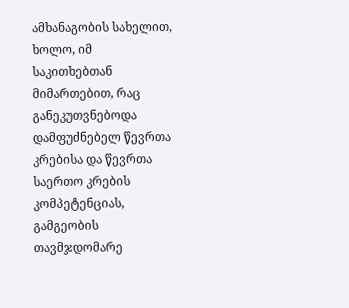ამხანაგობის სახელით, ხოლო, იმ საკითხებთან მიმართებით, რაც განეკუთვნებოდა დამფუძნებელ წევრთა კრებისა და წევრთა საერთო კრების კომპეტენციას, გამგეობის თავმჯდომარე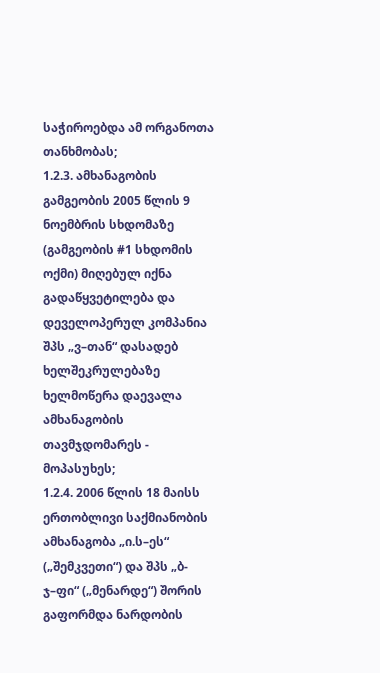საჭიროებდა ამ ორგანოთა თანხმობას;
1.2.3. ამხანაგობის გამგეობის 2005 წლის 9 ნოემბრის სხდომაზე (გამგეობის #1 სხდომის ოქმი) მიღებულ იქნა გადაწყვეტილება და დეველოპერულ კომპანია შპს „ვ–თან“ დასადებ ხელშეკრულებაზე ხელმოწერა დაევალა ამხანაგობის თავმჯდომარეს - მოპასუხეს;
1.2.4. 2006 წლის 18 მაისს ერთობლივი საქმიანობის ამხანაგობა „ი.ს–ეს“ („შემკვეთი“) და შპს „ბ-ჯ–ფი“ („მენარდე“) შორის გაფორმდა ნარდობის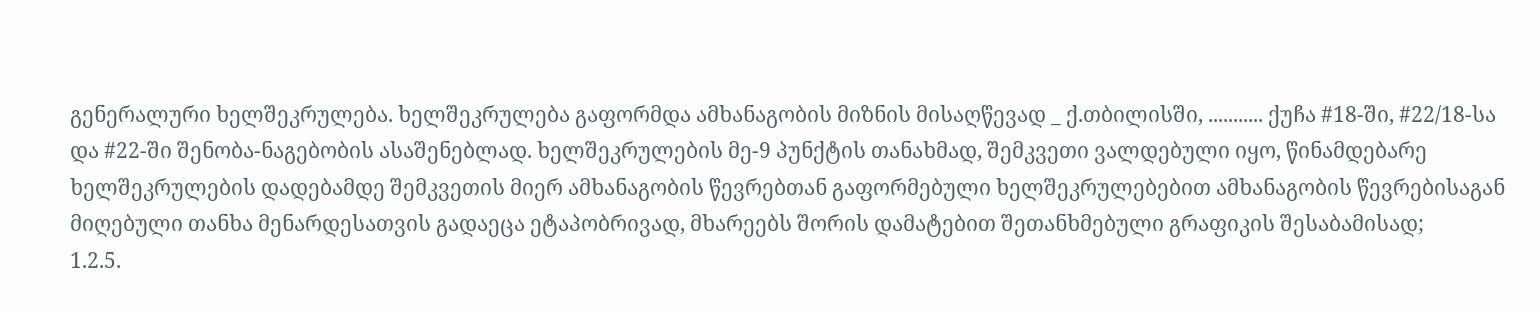გენერალური ხელშეკრულება. ხელშეკრულება გაფორმდა ამხანაგობის მიზნის მისაღწევად _ ქ.თბილისში, ........... ქუჩა #18-ში, #22/18-სა და #22-ში შენობა-ნაგებობის ასაშენებლად. ხელშეკრულების მე-9 პუნქტის თანახმად, შემკვეთი ვალდებული იყო, წინამდებარე ხელშეკრულების დადებამდე შემკვეთის მიერ ამხანაგობის წევრებთან გაფორმებული ხელშეკრულებებით ამხანაგობის წევრებისაგან მიღებული თანხა მენარდესათვის გადაეცა ეტაპობრივად, მხარეებს შორის დამატებით შეთანხმებული გრაფიკის შესაბამისად;
1.2.5.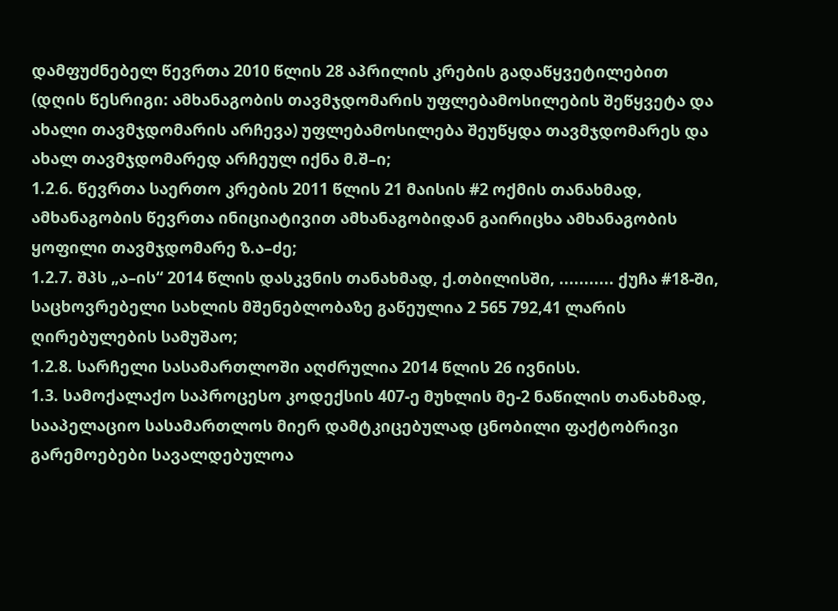დამფუძნებელ წევრთა 2010 წლის 28 აპრილის კრების გადაწყვეტილებით (დღის წესრიგი: ამხანაგობის თავმჯდომარის უფლებამოსილების შეწყვეტა და ახალი თავმჯდომარის არჩევა) უფლებამოსილება შეუწყდა თავმჯდომარეს და ახალ თავმჯდომარედ არჩეულ იქნა მ.შ–ი;
1.2.6. წევრთა საერთო კრების 2011 წლის 21 მაისის #2 ოქმის თანახმად, ამხანაგობის წევრთა ინიციატივით ამხანაგობიდან გაირიცხა ამხანაგობის ყოფილი თავმჯდომარე ზ.ა–ძე;
1.2.7. შპს „ა–ის“ 2014 წლის დასკვნის თანახმად, ქ.თბილისში, ........... ქუჩა #18-ში, საცხოვრებელი სახლის მშენებლობაზე გაწეულია 2 565 792,41 ლარის ღირებულების სამუშაო;
1.2.8. სარჩელი სასამართლოში აღძრულია 2014 წლის 26 ივნისს.
1.3. სამოქალაქო საპროცესო კოდექსის 407-ე მუხლის მე-2 ნაწილის თანახმად, სააპელაციო სასამართლოს მიერ დამტკიცებულად ცნობილი ფაქტობრივი გარემოებები სავალდებულოა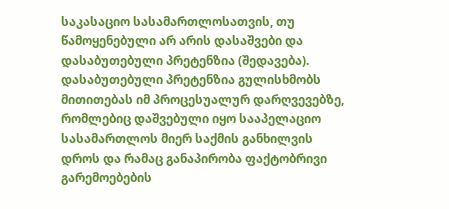საკასაციო სასამართლოსათვის, თუ წამოყენებული არ არის დასაშვები და დასაბუთებული პრეტენზია (შედავება). დასაბუთებული პრეტენზია გულისხმობს მითითებას იმ პროცესუალურ დარღვევებზე, რომლებიც დაშვებული იყო სააპელაციო სასამართლოს მიერ საქმის განხილვის დროს და რამაც განაპირობა ფაქტობრივი გარემოებების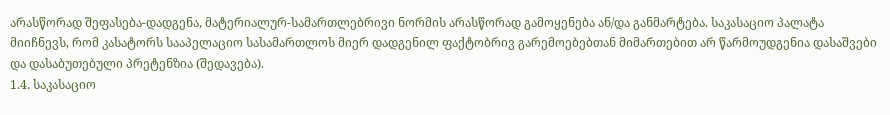არასწორად შეფასება-დადგენა, მატერიალურ-სამართლებრივი ნორმის არასწორად გამოყენება ან/და განმარტება. საკასაციო პალატა მიიჩნევს, რომ კასატორს სააპელაციო სასამართლოს მიერ დადგენილ ფაქტობრივ გარემოებებთან მიმართებით არ წარმოუდგენია დასაშვები და დასაბუთებული პრეტენზია (შედავება).
1.4. საკასაციო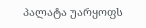პალატა უარყოფს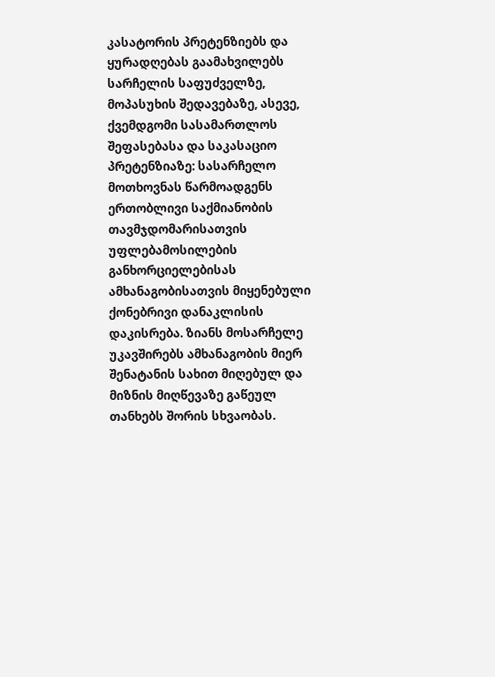კასატორის პრეტენზიებს და ყურადღებას გაამახვილებს სარჩელის საფუძველზე, მოპასუხის შედავებაზე, ასევე, ქვემდგომი სასამართლოს შეფასებასა და საკასაციო პრეტენზიაზე: სასარჩელო მოთხოვნას წარმოადგენს ერთობლივი საქმიანობის თავმჯდომარისათვის უფლებამოსილების განხორციელებისას ამხანაგობისათვის მიყენებული ქონებრივი დანაკლისის დაკისრება. ზიანს მოსარჩელე უკავშირებს ამხანაგობის მიერ შენატანის სახით მიღებულ და მიზნის მიღწევაზე გაწეულ თანხებს შორის სხვაობას.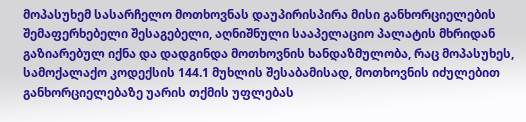მოპასუხემ სასარჩელო მოთხოვნას დაუპირისპირა მისი განხორციელების შემაფერხებელი შესაგებელი, აღნიშნული სააპელაციო პალატის მხრიდან გაზიარებულ იქნა და დადგინდა მოთხოვნის ხანდაზმულობა, რაც მოპასუხეს, სამოქალაქო კოდექსის 144.1 მუხლის შესაბამისად, მოთხოვნის იძულებით განხორციელებაზე უარის თქმის უფლებას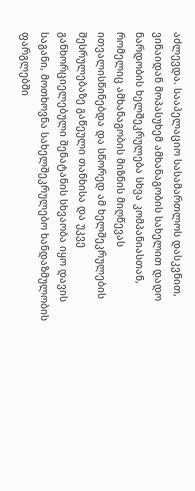აძლევდა. სააპელაციო სასამართლოს დასკვნით, ვინაიდან მოპასუხემ ამხანაგობის სახელით დადო ნარდობის ხელშეკრულება სხვა კომპანიასთან, რომელიც ამხანაგობის მიზნის მიღწევას ითვალისწინებდა და სწორედ ამ ხელშეკრულების შესრულებაზე გაწეული თანხისა და უკვე განხორციელებული შენატანის სხვაობა იყო დავის საგანი, მოთხოვნა სახელშეკრულებო ხანდაზმულობის ფარგლებში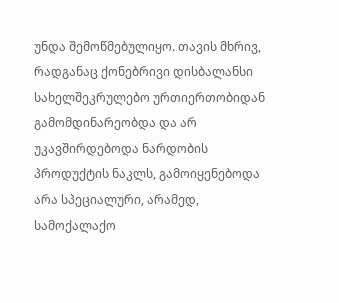უნდა შემოწმებულიყო. თავის მხრივ, რადგანაც ქონებრივი დისბალანსი სახელშეკრულებო ურთიერთობიდან გამომდინარეობდა და არ უკავშირდებოდა ნარდობის პროდუქტის ნაკლს, გამოიყენებოდა არა სპეციალური, არამედ, სამოქალაქო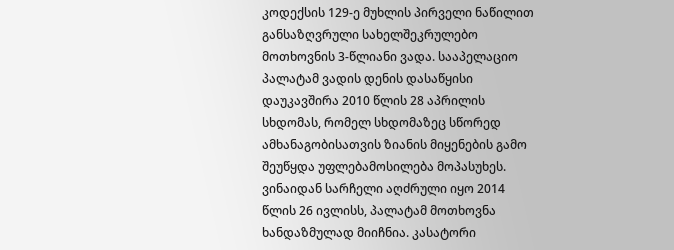კოდექსის 129-ე მუხლის პირველი ნაწილით განსაზღვრული სახელშეკრულებო მოთხოვნის 3-წლიანი ვადა. სააპელაციო პალატამ ვადის დენის დასაწყისი დაუკავშირა 2010 წლის 28 აპრილის სხდომას, რომელ სხდომაზეც სწორედ ამხანაგობისათვის ზიანის მიყენების გამო შეუწყდა უფლებამოსილება მოპასუხეს. ვინაიდან სარჩელი აღძრული იყო 2014 წლის 26 ივლისს, პალატამ მოთხოვნა ხანდაზმულად მიიჩნია. კასატორი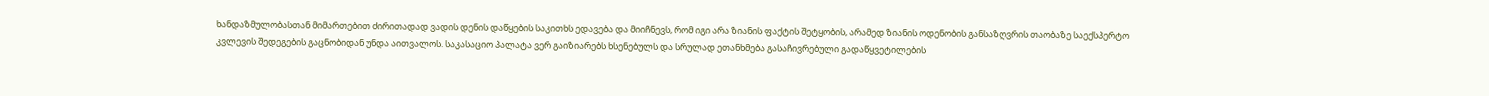ხანდაზმულობასთან მიმართებით ძირითადად ვადის დენის დაწყების საკითხს ედავება და მიიჩნევს, რომ იგი არა ზიანის ფაქტის შეტყობის, არამედ ზიანის ოდენობის განსაზღვრის თაობაზე საექსპერტო კვლევის შედეგების გაცნობიდან უნდა აითვალოს. საკასაციო პალატა ვერ გაიზიარებს ხსენებულს და სრულად ეთანხმება გასაჩივრებული გადაწყვეტილების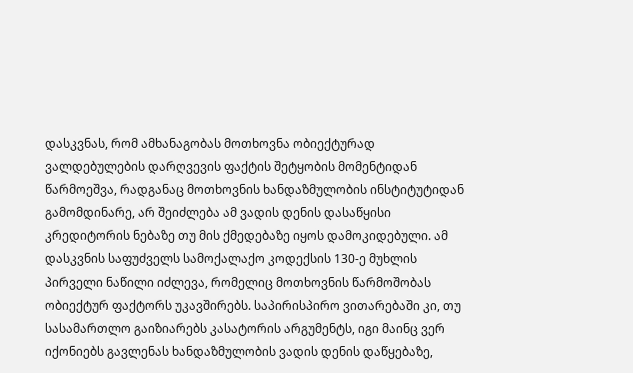დასკვნას, რომ ამხანაგობას მოთხოვნა ობიექტურად ვალდებულების დარღვევის ფაქტის შეტყობის მომენტიდან წარმოეშვა, რადგანაც მოთხოვნის ხანდაზმულობის ინსტიტუტიდან გამომდინარე, არ შეიძლება ამ ვადის დენის დასაწყისი კრედიტორის ნებაზე თუ მის ქმედებაზე იყოს დამოკიდებული. ამ დასკვნის საფუძველს სამოქალაქო კოდექსის 130-ე მუხლის პირველი ნაწილი იძლევა, რომელიც მოთხოვნის წარმოშობას ობიექტურ ფაქტორს უკავშირებს. საპირისპირო ვითარებაში კი, თუ სასამართლო გაიზიარებს კასატორის არგუმენტს, იგი მაინც ვერ იქონიებს გავლენას ხანდაზმულობის ვადის დენის დაწყებაზე,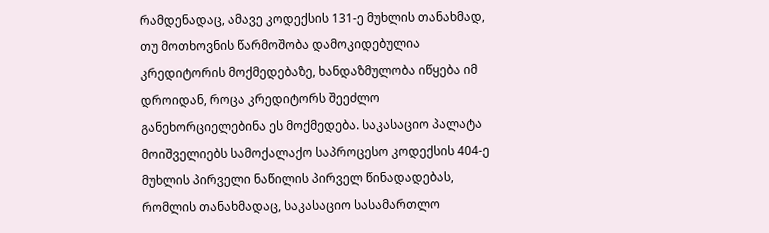რამდენადაც, ამავე კოდექსის 131-ე მუხლის თანახმად, თუ მოთხოვნის წარმოშობა დამოკიდებულია კრედიტორის მოქმედებაზე, ხანდაზმულობა იწყება იმ დროიდან, როცა კრედიტორს შეეძლო განეხორციელებინა ეს მოქმედება. საკასაციო პალატა მოიშველიებს სამოქალაქო საპროცესო კოდექსის 404-ე მუხლის პირველი ნაწილის პირველ წინადადებას, რომლის თანახმადაც, საკასაციო სასამართლო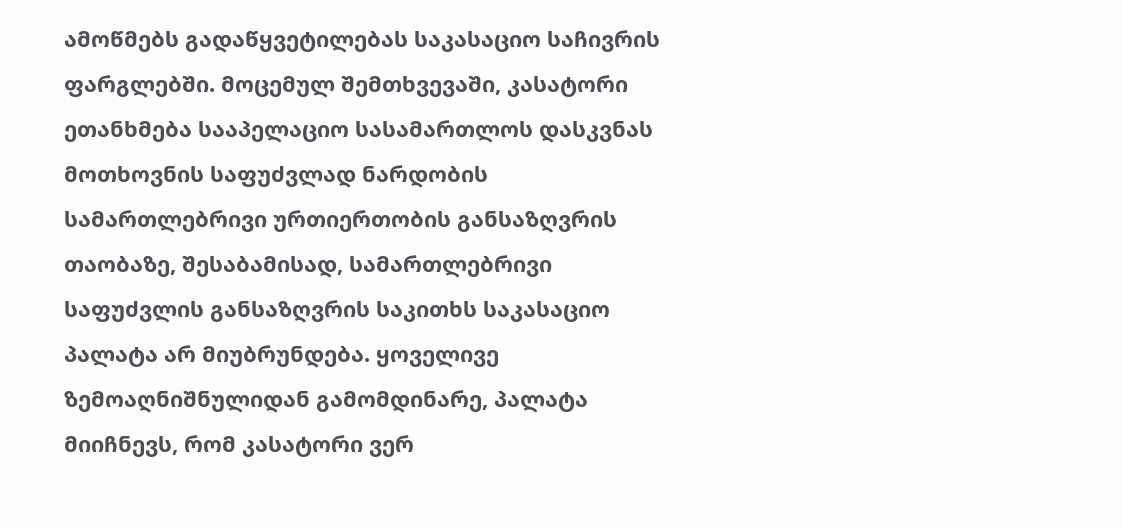ამოწმებს გადაწყვეტილებას საკასაციო საჩივრის ფარგლებში. მოცემულ შემთხვევაში, კასატორი ეთანხმება სააპელაციო სასამართლოს დასკვნას მოთხოვნის საფუძვლად ნარდობის სამართლებრივი ურთიერთობის განსაზღვრის თაობაზე, შესაბამისად, სამართლებრივი საფუძვლის განსაზღვრის საკითხს საკასაციო პალატა არ მიუბრუნდება. ყოველივე ზემოაღნიშნულიდან გამომდინარე, პალატა მიიჩნევს, რომ კასატორი ვერ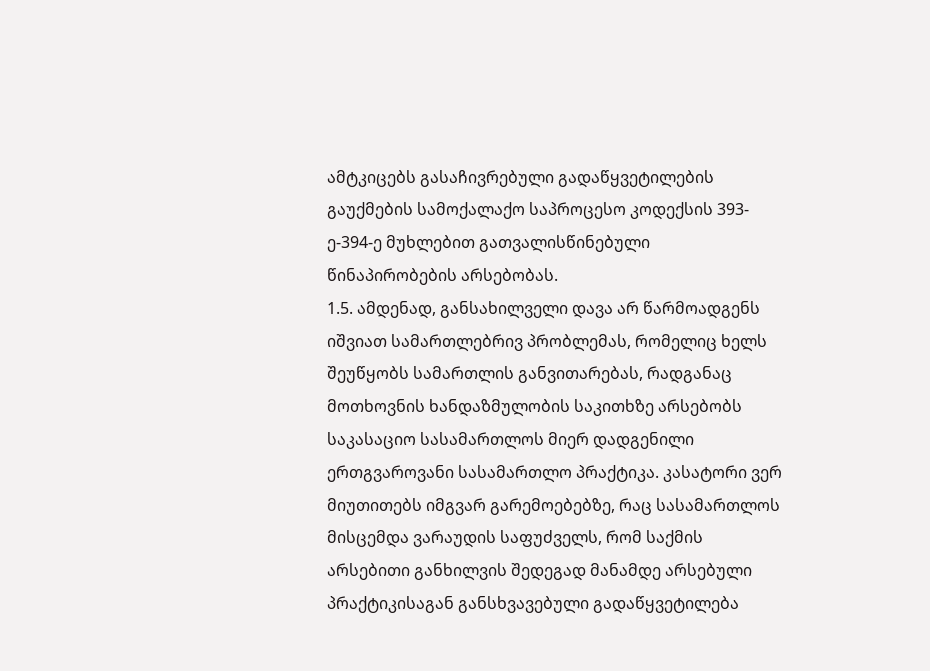ამტკიცებს გასაჩივრებული გადაწყვეტილების გაუქმების სამოქალაქო საპროცესო კოდექსის 393-ე-394-ე მუხლებით გათვალისწინებული წინაპირობების არსებობას.
1.5. ამდენად, განსახილველი დავა არ წარმოადგენს იშვიათ სამართლებრივ პრობლემას, რომელიც ხელს შეუწყობს სამართლის განვითარებას, რადგანაც მოთხოვნის ხანდაზმულობის საკითხზე არსებობს საკასაციო სასამართლოს მიერ დადგენილი ერთგვაროვანი სასამართლო პრაქტიკა. კასატორი ვერ მიუთითებს იმგვარ გარემოებებზე, რაც სასამართლოს მისცემდა ვარაუდის საფუძველს, რომ საქმის არსებითი განხილვის შედეგად მანამდე არსებული პრაქტიკისაგან განსხვავებული გადაწყვეტილება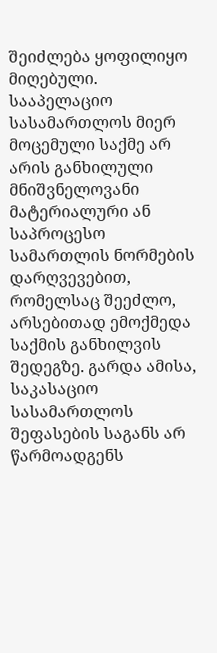შეიძლება ყოფილიყო მიღებული. სააპელაციო სასამართლოს მიერ მოცემული საქმე არ არის განხილული მნიშვნელოვანი მატერიალური ან საპროცესო სამართლის ნორმების დარღვევებით, რომელსაც შეეძლო, არსებითად ემოქმედა საქმის განხილვის შედეგზე. გარდა ამისა, საკასაციო სასამართლოს შეფასების საგანს არ წარმოადგენს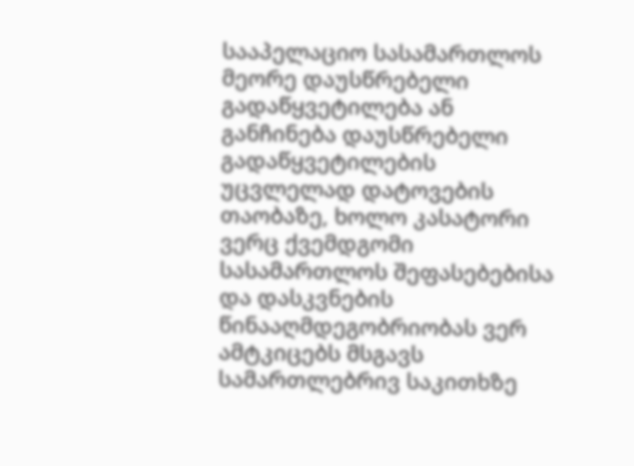სააპელაციო სასამართლოს მეორე დაუსწრებელი გადაწყვეტილება ან განჩინება დაუსწრებელი გადაწყვეტილების უცვლელად დატოვების თაობაზე, ხოლო კასატორი ვერც ქვემდგომი სასამართლოს შეფასებებისა და დასკვნების წინააღმდეგობრიობას ვერ ამტკიცებს მსგავს სამართლებრივ საკითხზე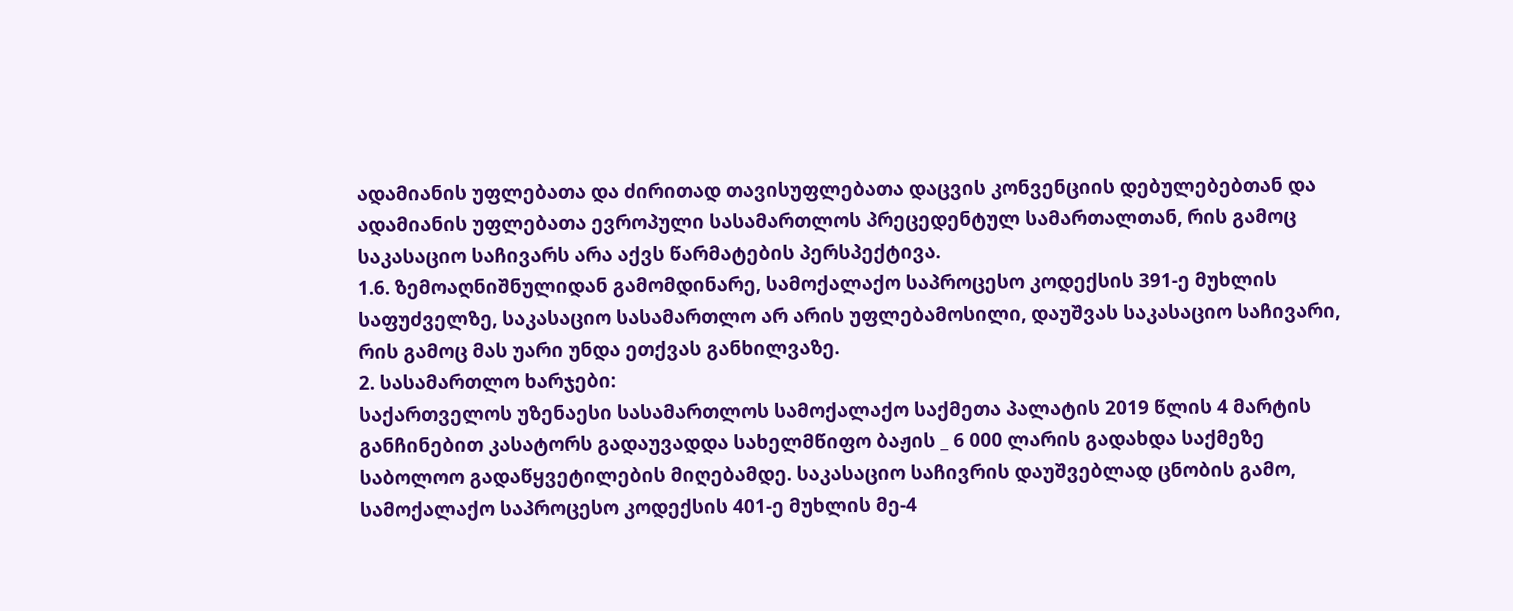ადამიანის უფლებათა და ძირითად თავისუფლებათა დაცვის კონვენციის დებულებებთან და ადამიანის უფლებათა ევროპული სასამართლოს პრეცედენტულ სამართალთან, რის გამოც საკასაციო საჩივარს არა აქვს წარმატების პერსპექტივა.
1.6. ზემოაღნიშნულიდან გამომდინარე, სამოქალაქო საპროცესო კოდექსის 391-ე მუხლის საფუძველზე, საკასაციო სასამართლო არ არის უფლებამოსილი, დაუშვას საკასაციო საჩივარი, რის გამოც მას უარი უნდა ეთქვას განხილვაზე.
2. სასამართლო ხარჯები:
საქართველოს უზენაესი სასამართლოს სამოქალაქო საქმეთა პალატის 2019 წლის 4 მარტის განჩინებით კასატორს გადაუვადდა სახელმწიფო ბაჟის _ 6 000 ლარის გადახდა საქმეზე საბოლოო გადაწყვეტილების მიღებამდე. საკასაციო საჩივრის დაუშვებლად ცნობის გამო, სამოქალაქო საპროცესო კოდექსის 401-ე მუხლის მე-4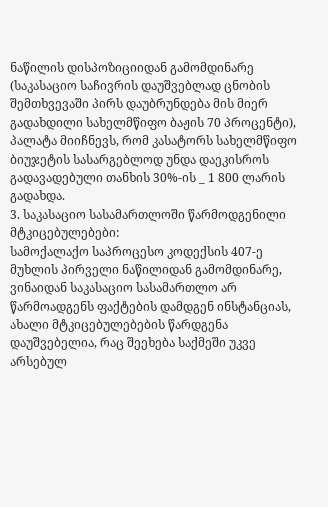ნაწილის დისპოზიციიდან გამომდინარე (საკასაციო საჩივრის დაუშვებლად ცნობის შემთხვევაში პირს დაუბრუნდება მის მიერ გადახდილი სახელმწიფო ბაჟის 70 პროცენტი), პალატა მიიჩნევს, რომ კასატორს სახელმწიფო ბიუჯეტის სასარგებლოდ უნდა დაეკისროს გადავადებული თანხის 30%-ის _ 1 800 ლარის გადახდა.
3. საკასაციო სასამართლოში წარმოდგენილი მტკიცებულებები:
სამოქალაქო საპროცესო კოდექსის 407-ე მუხლის პირველი ნაწილიდან გამომდინარე, ვინაიდან საკასაციო სასამართლო არ წარმოადგენს ფაქტების დამდგენ ინსტანციას, ახალი მტკიცებულებების წარდგენა დაუშვებელია, რაც შეეხება საქმეში უკვე არსებულ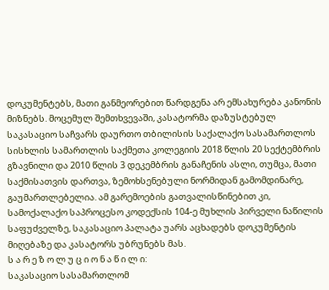დოკუმენტებს, მათი განმეორებით წარდგენა არ ემსახურება კანონის მიზნებს. მოცემულ შემთხვევაში, კასატორმა დაზუსტებულ საკასაციო საჩვარს დაურთო თბილისის საქალაქო სასამართლოს სისხლის სამართლის საქმეთა კოლეგიის 2018 წლის 20 სექტემბრის გზავნილი და 2010 წლის 3 დეკემბრის განაჩენის ასლი, თუმცა, მათი საქმისათვის დართვა, ზემოხსენებული ნორმიდან გამომდინარე, გაუმართლებელია. ამ გარემოების გათვალისწინებით კი, სამოქალაქო საპროცესო კოდექსის 104-ე მუხლის პირველი ნაწილის საფუძველზე, საკასაციო პალატა უარს აცხადებს დოკუმენტის მიღებაზე და კასატორს უბრუნებს მას.
ს ა რ ე ზ ო ლ უ ც ი ო ნ ა წ ი ლ ი:
საკასაციო სასამართლომ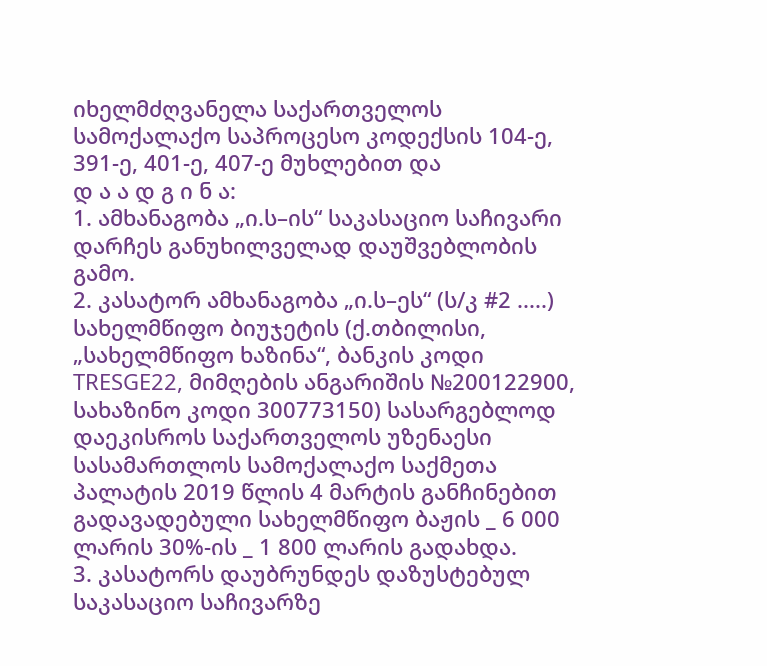იხელმძღვანელა საქართველოს სამოქალაქო საპროცესო კოდექსის 104-ე, 391-ე, 401-ე, 407-ე მუხლებით და
დ ა ა დ გ ი ნ ა:
1. ამხანაგობა „ი.ს–ის“ საკასაციო საჩივარი დარჩეს განუხილველად დაუშვებლობის გამო.
2. კასატორ ამხანაგობა „ი.ს–ეს“ (ს/კ #2 .....) სახელმწიფო ბიუჯეტის (ქ.თბილისი, „სახელმწიფო ხაზინა“, ბანკის კოდი TRESGE22, მიმღების ანგარიშის №200122900, სახაზინო კოდი 300773150) სასარგებლოდ დაეკისროს საქართველოს უზენაესი სასამართლოს სამოქალაქო საქმეთა პალატის 2019 წლის 4 მარტის განჩინებით გადავადებული სახელმწიფო ბაჟის _ 6 000 ლარის 30%-ის _ 1 800 ლარის გადახდა.
3. კასატორს დაუბრუნდეს დაზუსტებულ საკასაციო საჩივარზე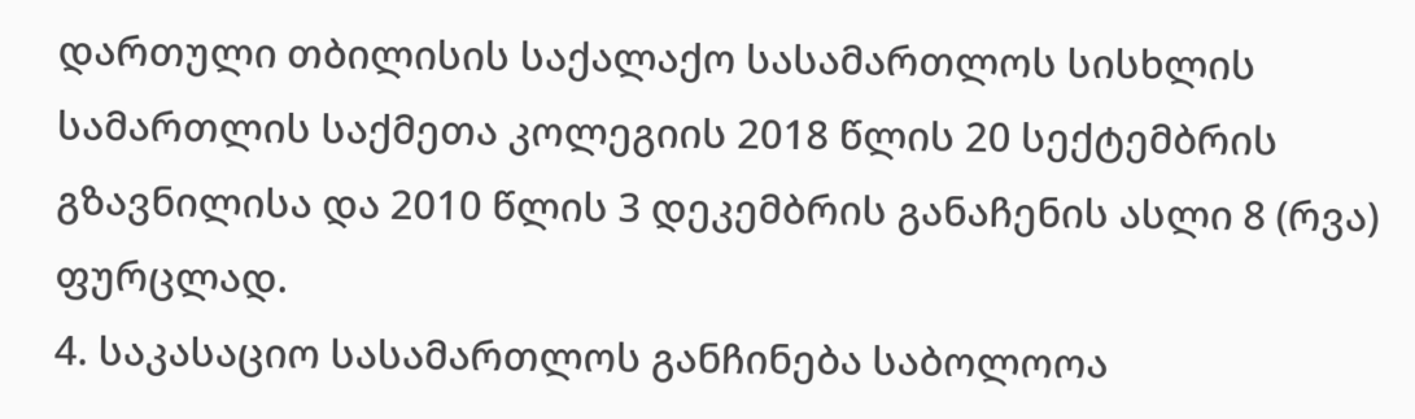დართული თბილისის საქალაქო სასამართლოს სისხლის სამართლის საქმეთა კოლეგიის 2018 წლის 20 სექტემბრის გზავნილისა და 2010 წლის 3 დეკემბრის განაჩენის ასლი 8 (რვა) ფურცლად.
4. საკასაციო სასამართლოს განჩინება საბოლოოა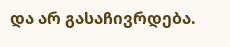და არ გასაჩივრდება.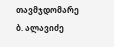თავმჯდომარე ბ. ალავიძე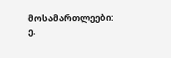მოსამართლეები: ე.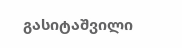გასიტაშვილი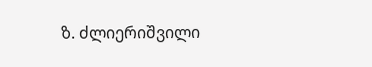ზ. ძლიერიშვილი